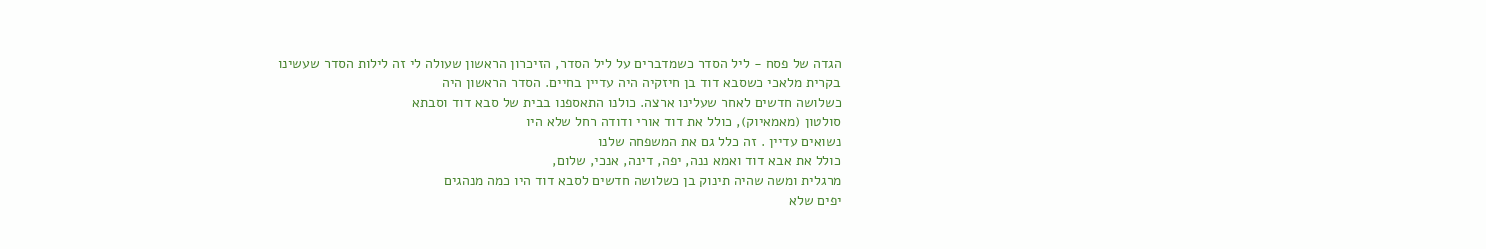הגדה של פסח - ליל הסדר כשמדברים על ליל הסדר, הזיכרון הראשון שעולה לי זה לילות הסדר שעשינו
בקרית מלאכי כשסבא דוד בן חיזקיה היה עדיין בחיים. הסדר הראשון היה
כשלושה חדשים לאחר שעלינו ארצה. כולנו התאספנו בבית של סבא דוד וסבתא
סולטון (מאמאיוק), כולל את דוד אורי ודודה רחל שלא היו
נשואים עדיין . זה כלל גם את המשפחה שלנו
כולל את אבא דוד ואמא ננה, יפה, דינה, אנכי, שלום,
מרגלית ומשה שהיה תינוק בן כשלושה חדשים לסבא דוד היו כמה מנהגים
יפים שלא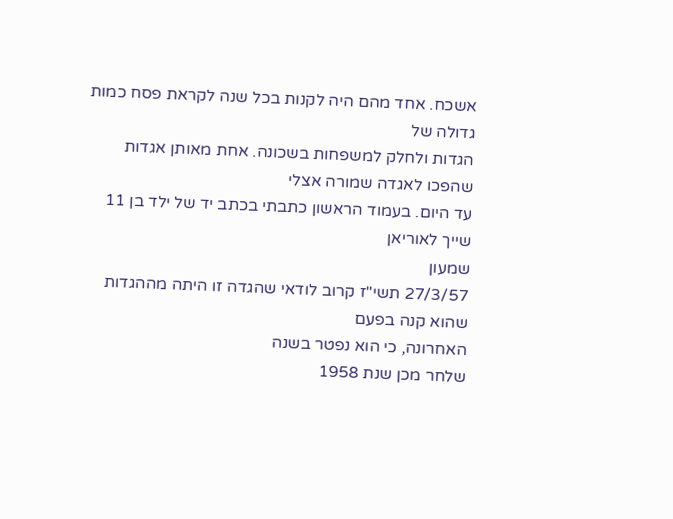אשכח. אחד מהם היה לקנות בכל שנה לקראת פסח כמות גדולה של
הגדות ולחלק למשפחות בשכונה. אחת מאותן אגדות
שהפכו לאגדה שמורה אצלי
עד היום. בעמוד הראשון כתבתי בכתב יד של ילד בן 11 שייך לאוריאן
שמעון
27/3/57 תשי"ז קרוב לודאי שהגדה זו היתה מההגדות שהוא קנה בפעם
האחרונה, כי הוא נפטר בשנה
שלחר מכן שנת 1958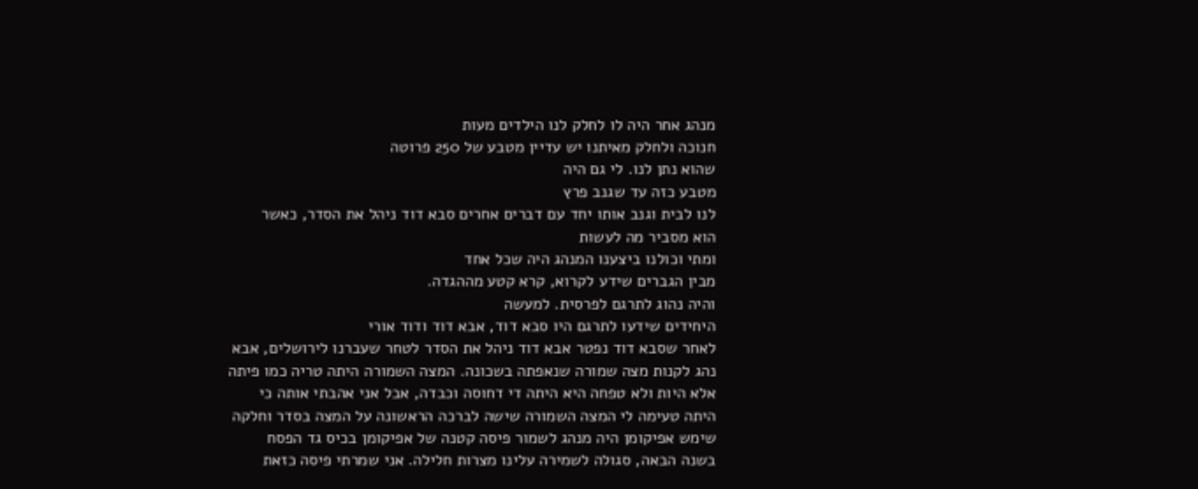מנהג אחר היה לו לחלק לנו הילדים מעות
חנוכה ולחלק מאיתנו יש עדיין מטבע של 250 פרוטה
שהוא נתן לנו. לי גם היה
מטבע כזה עד שגנב פרץ
לנו לבית וגנב אותו יחד עם דברים אחרים סבא דוד ניהל את הסדר, כאשר
הוא מסביר מה לעשות
ומתי וכולנו ביצענו המנהג היה שכל אחד
מבין הגברים שידע לקרוא, קרא קטע מההגדה.
והיה נהוג לתרגם לפרסית. למעשה
היחידים שידעו לתרגם היו סבא דוד, אבא דוד ודוד אורי
לאחר שסבא דוד נפטר אבא דוד ניהל את הסדר לטחר שעברנו לירושלים, אבא
נהג לקנות מצה שמורה שנאפתה בשכונה. המצה השמורה היתה טריה כמו פיתה
אלא היות ולא טפחה היא היתה די דחוסה וכבדה, אבל אני אהבתי אותה כי
היתה טעימה לי המצה השמורה שישה לברכה הראשונה על המצה בסדר וחלקה
שימש אפיקומן היה מנהג לשמור פיסה קטנה של אפיקומן בכיס גד הפסח
בשנה הבאה, סגולה לשמירה עלינו מצרות חלילה. אני שמרתי פיסה כזאת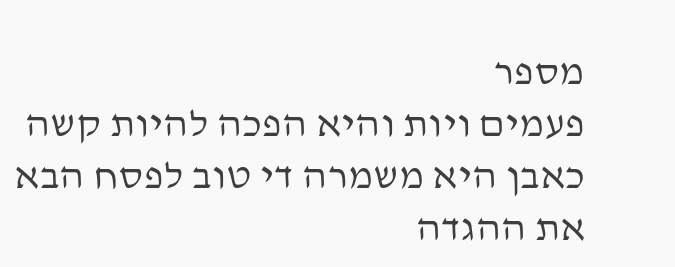מספר
פעמים ויות והיא הפכה להיות קשה כאבן היא משמרה די טוב לפסח הבא
את ההגדה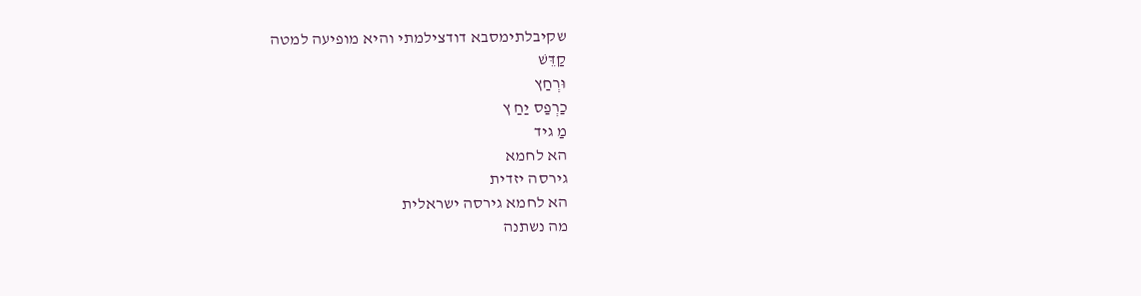שקיבלתימסבא דודצילמתי והיא מופיעה למטה
קַדֵּשׁ
וּרְחַץ
כַרְפַס יַחַ ץ
מַ גיד
הא לחמא
גירסה יזדית
הא לחמא גירסה ישראלית
מה נשתנה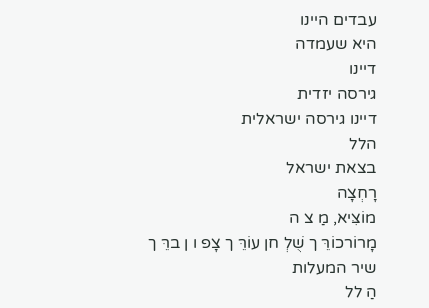עבדים היינו
היא שעמדה
דיינו
גירסה יזדית
דיינו גירסה ישראלית
הלל
בצאת ישראל
רָחְצָה
מוֹצִּיא, מַ צ ה
מָרוֹרכוֹרֵּ ך שֻׁלְ חן עוֹרֵּ ך צָפ ו ן ברֵּ ך
שיר המעלות
הַ לל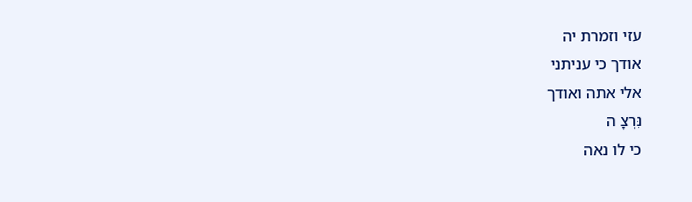עזי וזמרת יה
אודך כי עניתני
אלי אתה ואודך
נִּרְצָ ה
כי לו נאה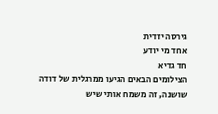גירסה יזדית
אחד מי יודע
חד גדיא
הצילומים הבאים הגיעו ממרגלית של דודה שושנה, זה משמח אותי שיש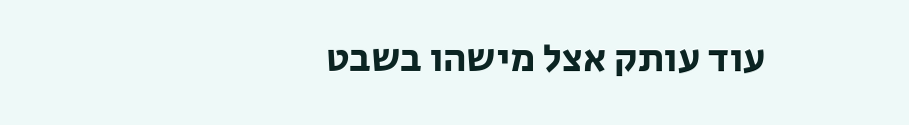עוד עותק אצל מישהו בשבט